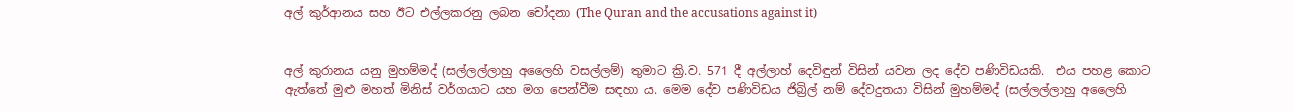අල් කුර්ආනය සහ ඊට එල්ලකරනු ලබන චෝදනා (The Quran and the accusations against it)


අල් කුරානය යනු මුහම්මද් (සල්ලල්ලාහු අලෛහි වසල්ලම්) තුමාට ක්‍රි.ව. 571 දී අල්ලාහ් දෙවිඳුන් විසින් යවන ලද දේව පණිවිඩයකි.  එය පහළ කොට ඇත්තේ මුළු මහත් මිනිස් වර්ගයාට යහ මග පෙන්වීම සඳහා ය. මෙම දේව පණිවිඩය ජිබ්‍රිල් නම් දේවදුතයා විසින් මුහම්මද් (සල්ලල්ලාහු අලෛහි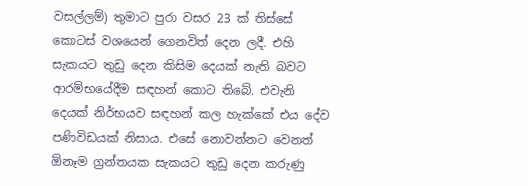වසල්ලම්) තුමාට පුරා වසර 23 ක් තිස්සේ කොටස් වශයෙන් ගෙනවිත් දෙන ලදී. එහි සැකයට තුඩු දෙන කිසිම දෙයක් නැති බවට ආරම්භයේදීම සඳහන් කොට තිබේ. එවැනි දෙයක් නිර්භයව සඳහන් කල හැක්කේ එය දේව පණිවිඩයක් නිසාය. එසේ නොවන්නට වෙනත් ඕනෑම ග්‍රන්තයක සැකයට තුඩු දෙන කරුණු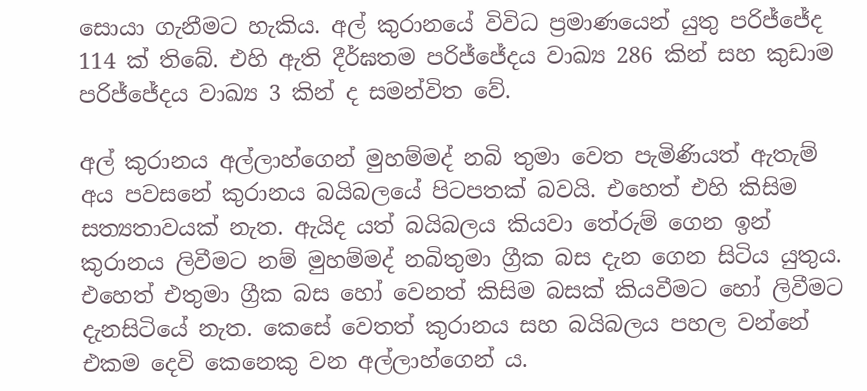සොයා ගැනීමට හැකිය. අල් කුරානයේ විවිධ ප්‍රමාණයෙන් යුතු පරිජ්ජේද 114 ක් තිබේ. එහි ඇති දීර්ඝතම පරිජ්ජේදය වාඛ්‍ය 286 කින් සහ කුඩාම පරිජ්ජේදය වාඛ්‍ය 3 කින් ද සමන්විත වේ.

අල් කුරානය අල්ලාහ්ගෙන් මුහම්මද් නබි තුමා වෙත පැමිණියත් ඇතැම් අය පවසනේ කුරානය බයිබලයේ පිටපතක් බවයි. එහෙත් එහි කිසිම සත්‍යතාවයක් නැත. ඇයිද යත් බයිබලය කියවා තේරුම් ගෙන ඉන් කුරානය ලිවීමට නම් මුහම්මද් නබිතුමා ග්‍රීක බස දැන ගෙන සිටිය යුතුය. එහෙත් එතුමා ග්‍රීක බස හෝ වෙනත් කිසිම බසක් කියවීමට හෝ ලිවීමට දැනසිටියේ නැත. කෙසේ වෙතත් කුරානය සහ බයිබලය පහල වන්නේ එකම දෙවි කෙනෙකු වන අල්ලාහ්ගෙන් ය.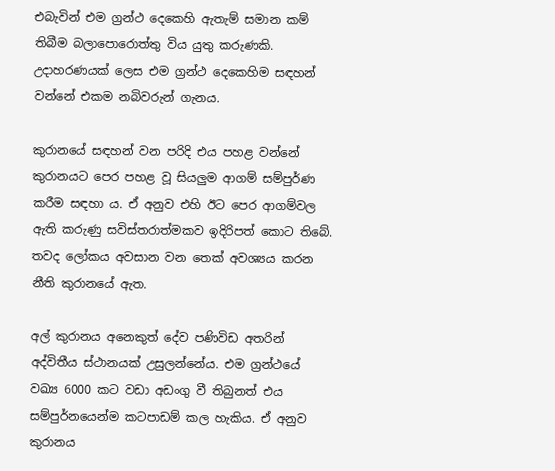එබැවින් එම ග්‍රන්ථ දෙකෙහි ඇතැම් සමාන කම් තිබීම බලාපොරොත්තු විය යුතු කරුණකි. උදාහරණයක් ලෙස එම ග්‍රන්ථ දෙකෙහිම සඳහන් වන්නේ එකම නබිවරුන් ගැනය.

කුරානයේ සඳහන් වන පරිදි එය පහළ වන්නේ කුරානයට පෙර පහළ වූ සියලුම ආගම් සම්පුර්ණ කරීම සඳහා ය. ඒ අනුව එහි ඊට පෙර ආගම්වල ඇති කරුණු සවිස්තරාත්මකව ඉදිරිපත් කොට තිබේ. තවද ලෝකය අවසාන වන තෙක් අවශ්‍යය කරන නීති කුරානයේ ඇත.

අල් කුරානය අනෙකුත් දේව පණිවිඩ අතරින් අද්විතීය ස්ථානයක් උසුලන්නේය. එම ග්‍රන්ථයේ වඛ්‍ය 6000 කට වඩා අඩංගු වී තිබුනත් එය සම්පුර්නයෙන්ම කටපාඩම් කල හැකිය. ඒ අනුව කුරානය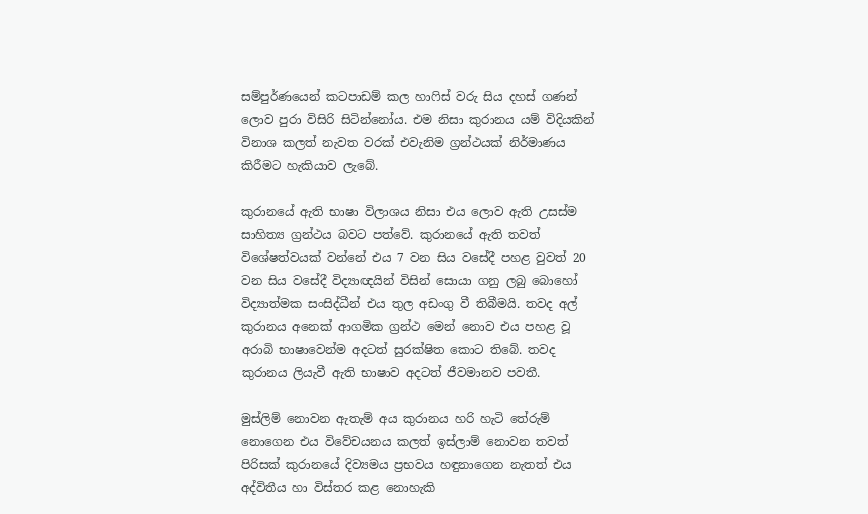සම්පුර්ණයෙන් කටපාඩම් කල හාෆිස් වරු සිය දහස් ගණන් ලොව පුරා විසිරි සිටින්නෝය. එම නිසා කුරානය යම් විදියකින් විනාශ කලත් නැවත වරක් එවැනිම ග්‍රන්ථයක් නිර්මාණය කිරීමට හැකියාව ලැබේ.

කුරානයේ ඇති භාෂා විලාශය නිසා එය ලොව ඇති උසස්ම සාහිත්‍ය ග්‍රන්ථය බවට පත්වේ. කුරානයේ ඇති තවත් විශේෂත්වයක් වන්නේ එය 7 වන සිය වසේදී පහළ වුවත් 20 වන සිය වසේදී විද්‍යාඥයින් විසින් සොයා ගනු ලබු බොහෝ විද්‍යාත්මක සංසිද්ධීන් එය තුල අඩංගු වී තිබීමයි. තවද අල් කුරානය අනෙක් ආගමික ග්‍රන්ථ මෙන් නොව එය පහළ වූ අරාබි භාෂාවෙන්ම අදටත් සුරක්ෂිත කොට තිබේ. තවද කුරානය ලියැවී ඇති භාෂාව අදටත් ජීවමානව පවතී.

මුස්ලිම් නොවන ඇතැම් අය කුරානය හරි හැටි තේරුම් නොගෙන එය විවේචයනය කලත් ඉස්ලාම් නොවන තවත් පිරිසක් කුරානයේ දිව්‍යමය ප්‍රභවය හඳුනාගෙන නැතත් එය අද්විතීය හා විස්තර කළ නොහැකි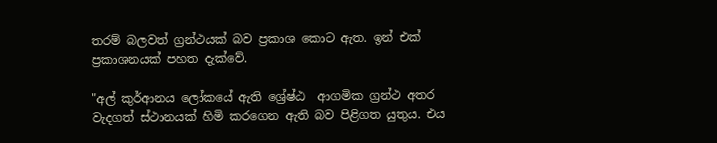තරම් බලවත් ග්‍රන්ථයක් බව ප්‍රකාශ කොට ඇත. ඉන් එක් ප්‍රකාශනයක් පහත දැක්වේ.

"අල් කුර්ආනය ලෝකයේ ඇති ශ්‍රේෂ්ඨ  ආගමික ග්‍රන්ථ අතර වැදගත් ස්ථානයක් හිමි කරගෙන ඇති බව පිළිගත යුතුය. එය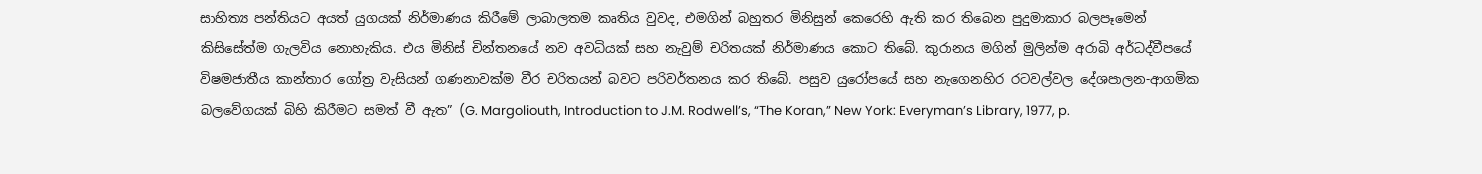සාහිත්‍ය පන්තියට අයත් යුගයක් නිර්මාණය කිරීමේ ලාබාලතම කෘතිය වුවද, එමගින් බහුතර මිනිසුන් කෙරෙහි ඇති කර තිබෙන පුදුමාකාර බලපෑමෙන් කිසිසේත්ම ගැලවිය නොහැකිය. එය මිනිස් චින්තනයේ නව අවධියක් සහ නැවුම් චරිතයක් නිර්මාණය කොට තිබේ. කුරානය මගින් මුලින්ම අරාබි අර්ධද්වීපයේ විෂමජාතීය කාන්තාර ගෝත්‍ර වැසියන් ගණනාවක්ම වීර චරිතයන් බවට පරිවර්තනය කර තිබේ. පසුව යුරෝපයේ සහ නැගෙනහිර රටවල්වල දේශපාලන-ආගමික බලවේගයක් බිහි කිරීමට සමත් වී ඇත” (G. Margoliouth, Introduction to J.M. Rodwell’s, “The Koran,” New York: Everyman’s Library, 1977, p.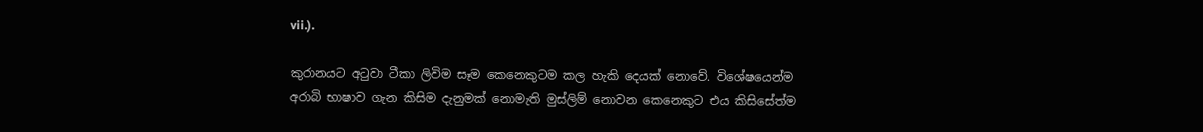vii.).

කුරානයට අටුවා ටීකා ලිවිම සෑම කෙනෙකුටම කල හැකි දෙයක් නොවේ. විශේෂයෙන්ම අරාබි භාෂාව ගැන කිසිම දැනුමක් නොමැති මුස්ලිම් නොවන කෙනෙකුට එය කිසිසේත්ම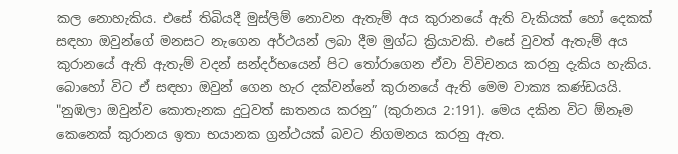කල නොහැකිය. එසේ තිබියදී මුස්ලිම් නොවන ඇතැම් අය කුරානයේ ඇති වැකියක් හෝ දෙකක් සඳහා ඔවුන්ගේ මනසට නැගෙන අර්ථයන් ලබා දීම මුග්ධ ක්‍රියාවකි. එසේ වුවත් ඇතැම් අය කුරානයේ ඇති ඇතැම් වදන් සන්දර්භයෙන් පිට තෝරාගෙන ඒවා විවිචනය කරනු දැකිය හැකිය. බොහෝ විට ඒ සඳහා ඔවුන් ගෙන හැර දක්වන්නේ කුරානයේ ඇති මෙම වාක්‍ය කණ්ඩයයි. "නුඹලා ඔවුන්ව කොතැනක දුටුවත් ඝාතනය කරනු” (කුරානය 2:191). මෙය දකින විට ඕනෑම කෙනෙක් කුරානය ඉතා භයානක ග්‍රන්ථයක් බවට නිගමනය කරනු ඇත.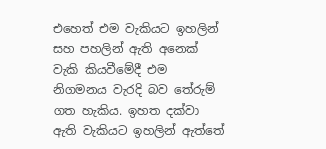එහෙත් එම වැකියට ඉහලින් සහ පහලින් ඇති අනෙක් වැකි කියවීමේදී එම නිගමනය වැරදි බව තේරුම් ගත හැකිය. ඉහත දක්වා ඇති වැකියට ඉහලින් ඇත්තේ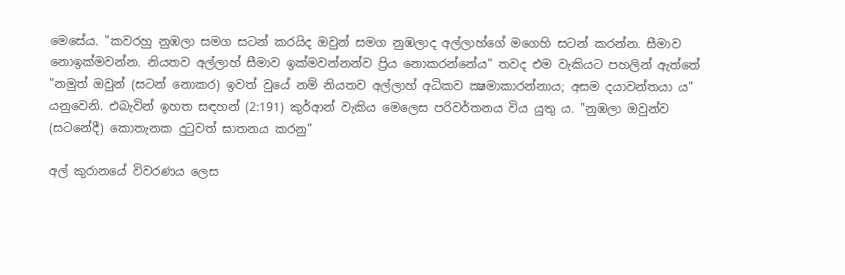මෙසේය. "කවරහු නුඹලා සමග සටන් කරයිද ඔවුන් සමග නුඹලාද අල්ලාහ්ගේ මගෙහි සටන් කරන්න. සීමාව නොඉක්මවන්න. නියතව අල්ලාහ් සීමාව ඉක්මවන්නන්ව ප්‍රිය නොකරන්නේය" තවද එම වැකියට පහලින් ඇත්තේ "නමුත් ඔවුන් (සටන් නොකර) ඉවත් වුයේ නම් නියතව අල්ලාහ් අධිකව ක්‍ෂමාකාරන්නාය; අසම දයාවන්තයා ය" යනුවෙනි. එබැවින් ඉහත සඳහන් (2:191) කුර්ආන් වැකිය මෙලෙස පරිවර්තනය විය යුතු ය. "නුඹලා ඔවුන්ව (සටනේදී) කොතැනක දුටුවත් ඝාතනය කරනු”

අල් කුරානයේ විවරණය ලෙස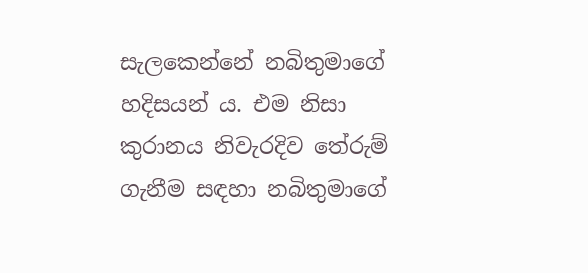සැලකෙන්නේ නබිතුමාගේ හදිසයන් ය. එම නිසා කුරානය නිවැරදිව තේරුම් ගැනීම සඳහා නබිතුමාගේ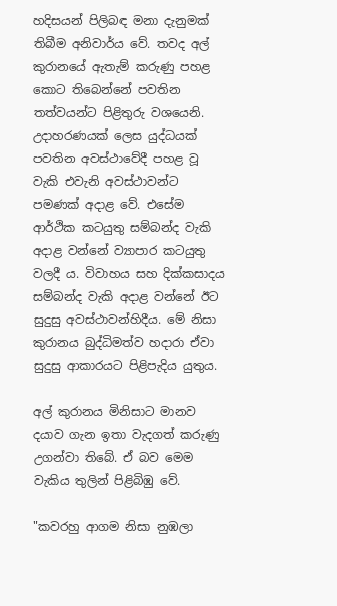හදිසයන් පිලිබඳ මනා දැනුමක් තිබීම අනිවාර්ය වේ. තවද අල් කුරානයේ ඇතැම් කරුණු පහළ කොට තිබෙන්නේ පවතින තත්වයන්ට පිළිතුරු වශයෙනි.  උදාහරණයක් ලෙස යුද්ධයක් පවතින අවස්ථාවේදී පහළ වූ වැකි එවැනි අවස්ථාවන්ට පමණක් අදාළ වේ. එසේම ආර්ථික කටයුතු සම්බන්ද වැකි අදාළ වන්නේ ව්‍යාපාර කටයුතු වලදී ය. විවාහය සහ දික්කසාදය සම්බන්ද වැකි අදාළ වන්නේ ඊට සුදුසු අවස්ථාවන්හිදීය. මේ නිසා කුරානය බුද්ධිමත්ව හදාරා ඒවා සුදුසු ආකාරයට පිළිපැදිය යුතුය.

අල් කුරානය මිනිසාට මානව දයාව ගැන ඉතා වැදගත් කරුණු උගන්වා තිබේ. ඒ බව මෙම වැකිය තුලින් පිළිබිඹු වේ.

"කවරහු ආගම නිසා නුඹලා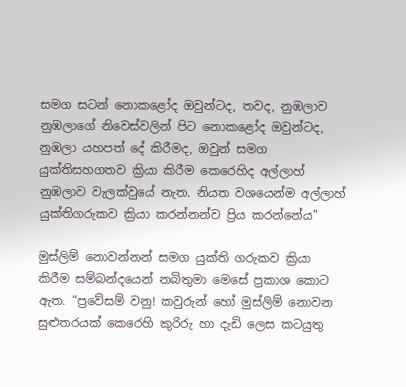සමග සටන් නොකළෝද ඔවුන්ටද, තවද, නුඹලාව නුඹලාගේ නිවෙස්වලින් පිට නොකළෝද ඔවුන්ටද, නුඹලා යහපත් දේ කිරීමද, ඔවුන් සමග යුක්තිසහගතව ක්‍රියා කිරීම කෙරෙහිද අල්ලාහ් නුඹලාව වැලක්වුයේ නැත. නියත වශයෙන්ම අල්ලාහ් යුක්තිගරුකව ක්‍රියා කරන්නන්ව ප්‍රිය කරන්නේය"

මුස්ලිම් නොවන්නන් සමග යුක්ති ගරුකව ක්‍රියා කිරීම සම්බන්දයෙන් නබිතුමා මෙසේ ප්‍රකාශ කොට ඇත. “ප්‍රවේසම් වනු! කවුරුන් හෝ මුස්ලිම් නොවන සුළුතරයක් කෙරෙහි කුරිරු හා දැඩි ලෙස කටයුතු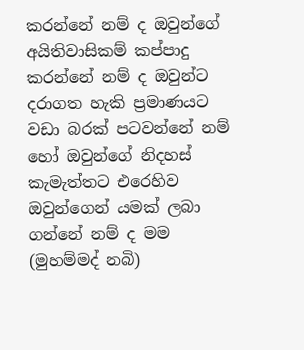කරන්නේ නම් ද ඔවුන්ගේ අයිතිවාසිකම් කප්පාදු කරන්නේ නම් ද ඔවුන්ට දරාගත හැකි ප්‍රමාණයට වඩා බරක් පටවන්නේ නම් හෝ ඔවුන්ගේ නිදහස් කැමැත්තට එරෙහිව ඔවුන්ගෙන් යමක් ලබා ගන්නේ නම් ද මම (මුහම්මද් නබි)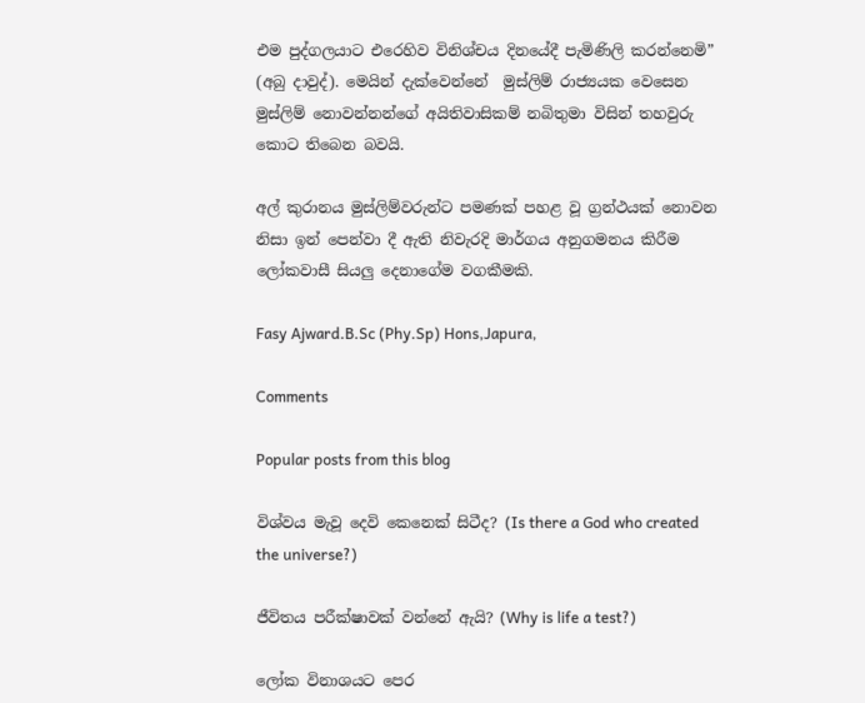එම පුද්ගලයාට එරෙහිව විනිශ්චය දිනයේදී පැමිණිලි කරන්නෙමි” (අබු දාවුද්). මෙයින් දැක්වෙන්නේ  මුස්ලිම් රාජ්‍යයක වෙසෙන මුස්ලිම් නොවන්නන්ගේ අයිතිවාසිකම් නබිතුමා විසින් තහවුරු කොට තිබෙන බවයි.

අල් කුරානය මුස්ලිම්වරුන්ට පමණක් පහළ වූ ග්‍රන්ථයක් නොවන නිසා ඉන් පෙන්වා දී ඇති නිවැරදි මාර්ගය අනුගමනය කිරීම ලෝකවාසී සියලු දෙනාගේම වගකීමකි.

Fasy Ajward.B.Sc (Phy.Sp) Hons,Japura,

Comments

Popular posts from this blog

විශ්වය මැවූ දෙවි කෙනෙක් සිටීද? (Is there a God who created the universe?)

ජීවිතය පරීක්ෂාවක් වන්නේ ඇයි? (Why is life a test?)

ලෝක විනාශයට පෙර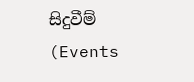සිදුවීම් (Events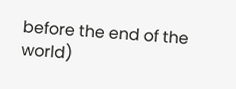before the end of the world)